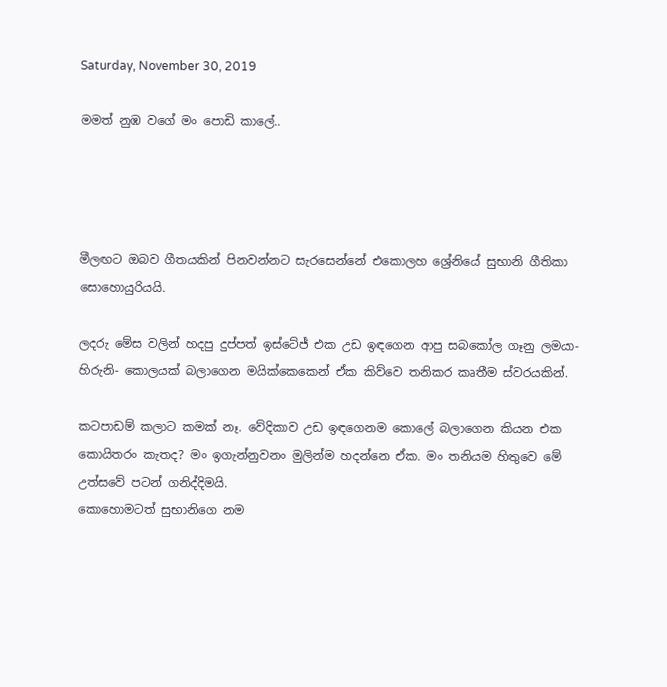Saturday, November 30, 2019

මමත් නුඹ වගේ මං පොඩි කාලේ..




මීලඟට ඔබව ගීතයකින් පිනවන්නට සැරසෙන්නේ එකොලහ ශ්‍රේනියේ සුභානි ගීතිකා සොහොයුරියයි.

ලදරු මේස වලින් හදපු දුප්පත් ඉස්ටේජ් එක උඩ ඉඳගෙන ආපු සබකෝල ගෑනු ලමයා- හිරුනි- කොලයක් බලාගෙන මයික්කෙකෙන් ඒක කිව්වෙ තනිකර කෘතීම ස්වරයකින්.

කටපාඩම් කලාට කමක් නෑ. වේදිකාව උඩ ඉඳගෙනම කොලේ බලාගෙන කියන එක කොයිතරං කැතද? මං ඉගැන්නුවනං මුලින්ම හදන්නෙ ඒක. මං තනියම හිතුවෙ මේ උත්සවේ පටන් ගනිද්දිමයි.
කොහොමටත් සුභානිගෙ නම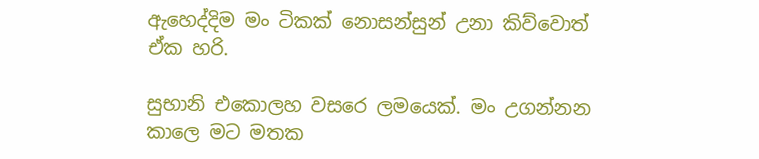ඇහෙද්දිම මං ටිකක් නොසන්සුන් උනා කිව්වොත් ඒක හරි.

සුභානි එකොලහ වසරෙ ලමයෙක්. මං උගන්නන කාලෙ මට මතක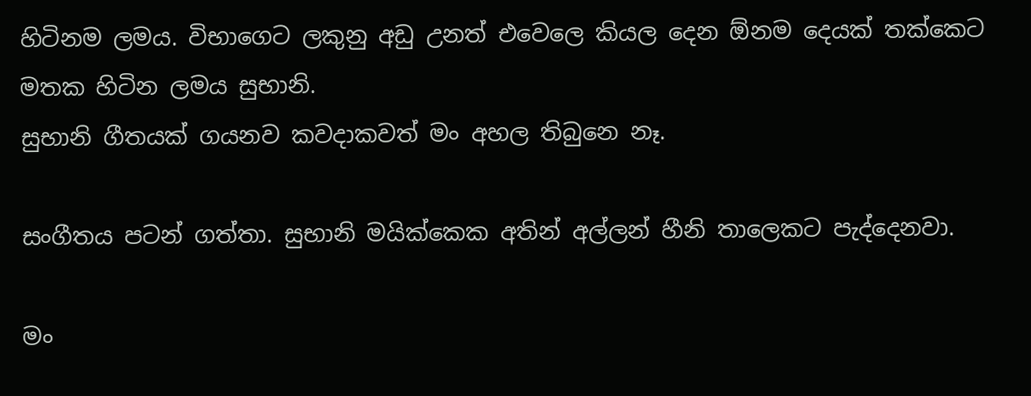හිටිනම ලමය. විභාගෙට ලකුනු අඩු උනත් එවෙලෙ කියල දෙන ඕනම දෙයක් තක්කෙට මතක හිටින ලමය සුභානි.
සුභානි ගීතයක් ගයනව කවදාකවත් මං අහල තිබුනෙ නෑ.

සංගීතය පටන් ගත්තා. සුභානි මයික්කෙක අතින් අල්ලන් හීනි තාලෙකට පැද්දෙනවා.

මං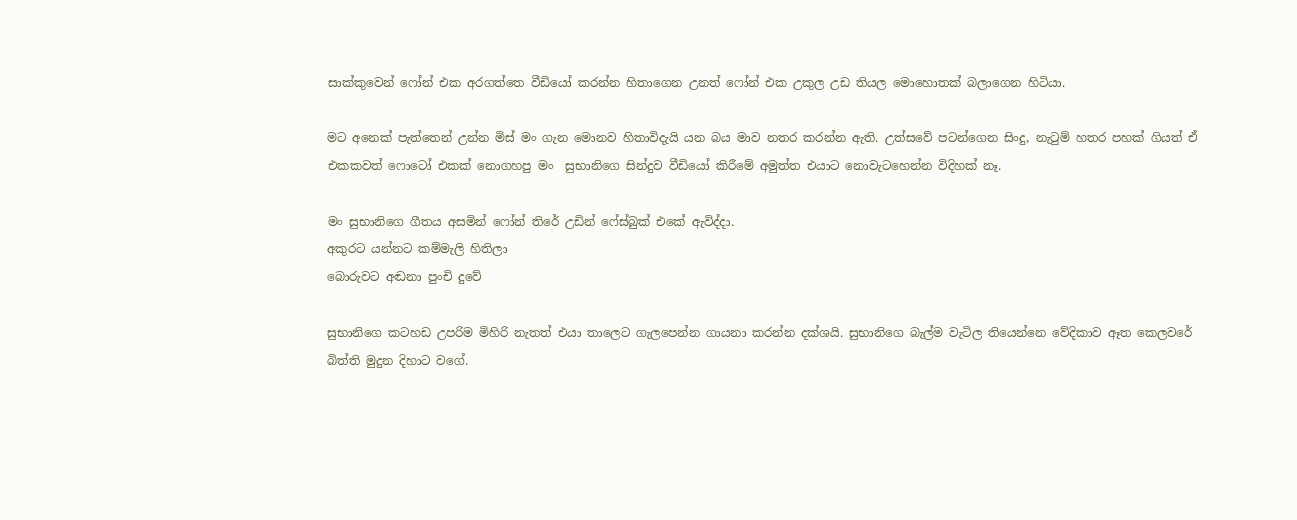සාක්කුවෙන් ෆෝන් එක අරගත්තෙ වීඩියෝ කරන්න හිතාගෙන උනත් ෆෝන් එක උකුල උඩ තියල මොහොතක් බලාගෙන හිටියා.

මට අනෙක් පැත්තෙන් උන්න මිස් මං ගැන මොනව හිතාවිදැයි යන බය මාව නතර කරන්න ඇති. උත්සවේ පටන්ගෙන සිංදු, නැටුම් හතර පහක් ගියත් ඒ එකකවත් ෆොටෝ එකක් නොගහපු මං  සුභානිගෙ සින්දුව වීඩියෝ කිරීමේ අමුත්ත එයාට නොවැටහෙන්න විදිහක් නෑ.

මං සුභානිගෙ ගීතය අසමින් ෆෝන් තිරේ උඩින් ෆේස්බුක් එකේ ඇවිද්දා.
අකුරට යන්නට කම්මැලි හිතිලා
බොරුවට අඬනා පුංචි දුවේ

සුභානිගෙ කටහඩ උපරිම මිහිරි නැතත් එයා තාලෙට ගැලපෙන්න ගායනා කරන්න දක්ශයි. සුභානිගෙ බැල්ම වැටිල තියෙන්නෙ වේදිකාව ඈත කෙලවරේ බිත්ති මුදුන දිහාට වගේ.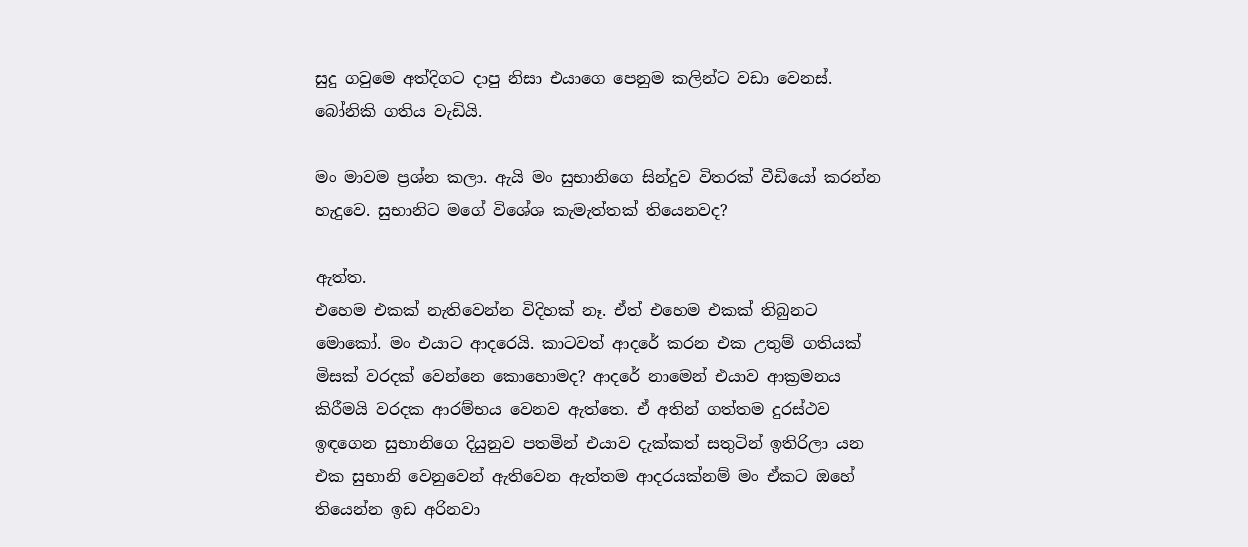සුදු ගවුමෙ අත්දිගට දාපු නිසා එයාගෙ පෙනුම කලින්ට වඩා වෙනස්. බෝනිකි ගතිය වැඩියි.

මං මාවම ප්‍රශ්න කලා. ඇයි මං සුභානිගෙ සින්දුව විතරක් වීඩියෝ කරන්න හැදුවෙ. සුභානිට මගේ විශේශ කැමැත්තක් තියෙනවද?

ඇත්ත.
එහෙම එකක් නැතිවෙන්න විදිහක් නෑ. ඒත් එහෙම එකක් තිබුනට මොකෝ. මං එයාට ආදරෙයි. කාටවත් ආදරේ කරන එක උතුම් ගතියක් මිසක් වරදක් වෙන්නෙ කොහොමද? ආදරේ නාමෙන් එයාව ආක්‍රමනය කිරීමයි වරදක ආරම්භය වෙනව ඇත්තෙ. ඒ අතින් ගත්තම දුරස්ථව ඉඳගෙන සුභානිගෙ දියුනුව පතමින් එයාව දැක්කත් සතුටින් ඉතිරිලා යන එක සුභානි වෙනුවෙන් ඇතිවෙන ඇත්තම ආදරයක්නම් මං ඒකට ඔහේ තියෙන්න ඉඩ අරිනවා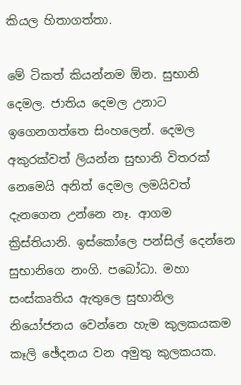කියල හිතාගත්තා.

මේ ටිකත් කියන්නම ඕන. සුභානි දෙමල. ජාතිය දෙමල උනාට ඉගෙනගත්තෙ සිංහලෙන්. දෙමල අකුරක්වත් ලියන්න සුභානි විතරක් නෙමෙයි අනිත් දෙමල ලමයිවත් දැනගෙන උන්නෙ නෑ. ආගම ක්‍රිස්තියානි. ඉස්කෝලෙ පන්සිල් දෙන්නෙ සුභානිගෙ නංගි. පබෝධා. මහා සංස්කෘතිය ඇතුලෙ සුභානිල නියෝජනය වෙන්නෙ හැම කුලකයකම කෑලි ඡේදනය වන අමුතු කුලකයක.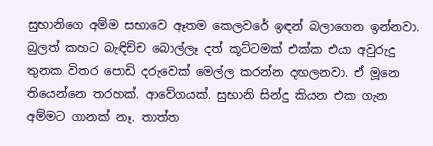සුභානිගෙ අම්ම සභාවෙ ඈතම කෙලවරේ ඉඳන් බලාගෙන ඉන්නවා. බුලත් කහට බැඳිච්ච බොල්ලෑ දත් කූට්ටමක් එක්ක එයා අවුරුදු තුනක විතර පොඩි දරුවෙක් මෙල්ල කරන්න දඟලනවා. ඒ මූනෙ තියෙන්නෙ තරහක්. ආවේගයක්. සුභානි සින්දු කියන එක ගැන අම්මට ගානක් නෑ. තාත්ත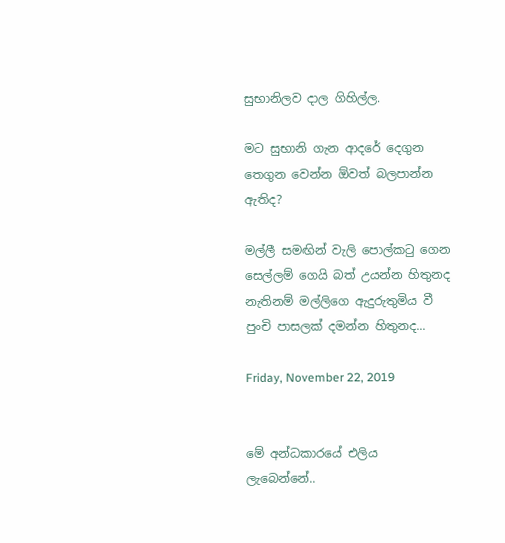සුභානිලව දාල ගිහිල්ල.

මට සුභානි ගැන ආදරේ දෙගුන තෙගුන වෙන්න ඕවත් බලපාන්න ඇතිද?

මල්ලී සමඟින් වැලි පොල්කටු ගෙන
සෙල්ලම් ගෙයි බත් උයන්න හිතුනද
නැතිනම් මල්ලිගෙ ඇදුරුතුමිය වී
පුංචි පාසලක් දමන්න හිතුනද...

Friday, November 22, 2019


මේ අන්ධකාරයේ එලිය ලැබෙන්නේ..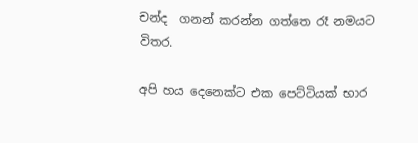චන්ද  ගනන් කරන්න ගත්තෙ රෑ නමයට විතර.

අපි හය දෙනෙක්ට එක පෙට්ටියක් භාර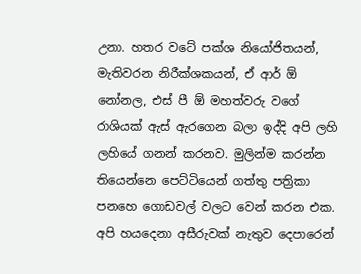උනා. හතර වටේ පක්ශ නියෝජිතයන්, මැතිවරන නිරීක්ශකයන්, ඒ ආර් ඕ නෝනල, එස් පී ඕ මහත්වරු වගේ රාශියක් ඇස් ඇරගෙන බලා ඉද්දි අපි ලහි ලහියේ ගනන් කරනව. මුලින්ම කරන්න තියෙන්නෙ පෙට්ටියෙන් ගත්තු පත්‍රිකා පනහෙ ගොඩවල් වලට වෙන් කරන එක.
අපි හයදෙනා අසීරුවක් නැතුව දෙපාරෙන්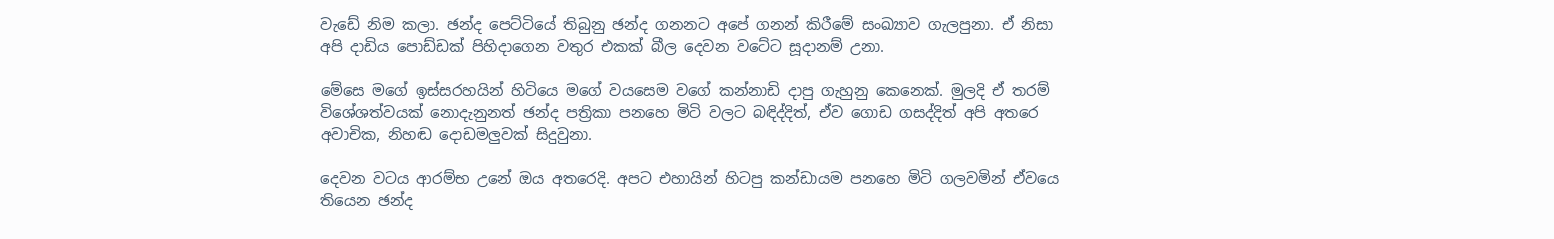වැඩේ නිම කලා. ඡන්ද පෙට්ටියේ තිබුනු ඡන්ද ගනනට අපේ ගනන් කිරීමේ සංඛ්‍යාව ගැලපුනා. ඒ නිසා අපි දාඩිය පොඩ්ඩක් පිහිදාගෙන වතුර එකක් බීල දෙවන වටේට සූදානම් උනා.

මේසෙ මගේ ඉස්සරහයින් හිටියෙ මගේ වයසෙම වගේ කන්නාඩි දාපු ගැහුනු කෙනෙක්. මුලදි ඒ තරම් විශේශත්වයක් නොදැනුනත් ඡන්ද පත්‍රිකා පනහෙ මිටි වලට බඳිද්දිත්, ඒව ගොඩ ගසද්දිත් අපි අතරෙ අවාචික, නිහඬ දොඩමලුවක් සිදුවුනා.

දෙවන වටය ආරම්භ උනේ ඔය අතරෙදි. අපට එහායින් හිටපු කන්ඩායම පනහෙ මිටි ගලවමින් ඒවයෙ තියෙන ඡන්ද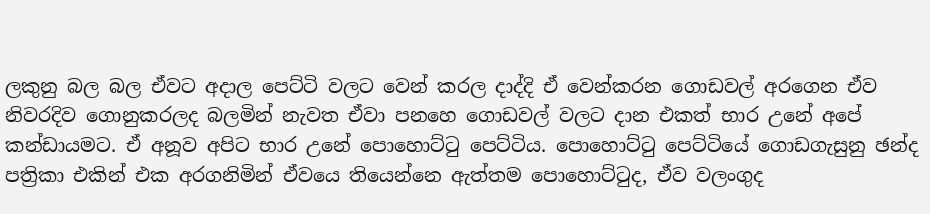ලකුනු බල බල ඒවට අදාල පෙට්ටි වලට වෙන් කරල දාද්දි ඒ වෙන්කරන ගොඩවල් අරගෙන ඒව නිවරදිව ගොනුකරලද බලමින් නැවත ඒවා පනහෙ ගොඩවල් වලට දාන එකත් භාර උනේ අපේ කන්ඩායමට. ඒ අනූව අපිට භාර උනේ පොහොට්ටු පෙට්ටිය. පොහොට්ටු පෙට්ටියේ ගොඩගැසුනු ඡන්ද පත්‍රිකා එකින් එක අරගනිමින් ඒවයෙ තියෙන්නෙ ඇත්තම පොහොට්ටුද, ඒව වලංගුද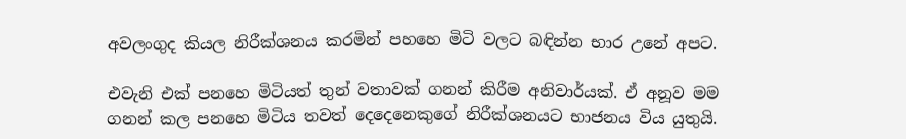අවලංගුද කියල නිරීක්ශනය කරමින් පහහෙ මිටි වලට බඳින්න භාර උනේ අපට.

එවැනි එක් පනහෙ මිටියත් තුන් වතාවක් ගනන් කිරීම අනිවාර්යක්. ඒ අනූව මම ගනන් කල පනහෙ මිටිය තවත් දෙදෙනෙකුගේ නිරීක්ශනයට භාජනය විය යුතුයි.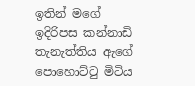ඉතින් මගේ ඉදිරිපස කන්නාඩි තැනැත්තිය ඇගේ පොහොට්ටු මිටිය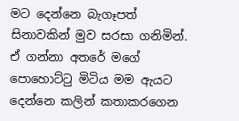මට දෙන්නෙ බැගෑපත් සිනාවකින් මුව සරසා ගනිමින්. ඒ ගන්නා අතරේ මගේ පොහොට්ටු මිටිය මම ඇයට දෙන්නෙ කලින් කතාකරගෙන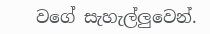වගේ සැහැල්ලුවෙන්.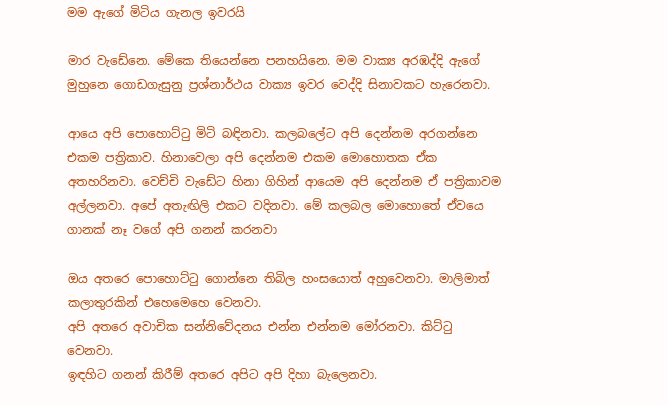මම ඇගේ මිටිය ගැනල ඉවරයි

මාර වැඩේනෙ. මේකෙ තියෙන්නෙ පනහයිනෙ. මම වාක්‍ය අරඹද්දි ඇගේ මුහුනෙ ගොඩගැසුනු ප්‍රශ්නාර්ථය වාක්‍ය ඉවර වෙද්දි සිනාවකට හැරෙනවා.

ආයෙ අපි පොහොට්ටු මිටි බඳිනවා. කලබලේට අපි දෙන්නම අරගන්නෙ එකම පත්‍රිකාව. හිනාවෙලා අපි දෙන්නම එකම මොහොතක ඒක අතහරිනවා. වෙච්චි වැඩේට හිනා ගිහින් ආයෙම අපි දෙන්නම ඒ පත්‍රිකාවම අල්ලනවා. අපේ අතැඟිලි එකට වදිනවා. මේ කලබල මොහොතේ ඒවයෙ ගානක් නෑ වගේ අපි ගනන් කරනවා

ඔය අතරෙ පොහොට්ටු ගොන්නෙ තිබිල හංසයොත් අහුවෙනවා. මාලිමාත් කලාතුරකින් එහෙමෙහෙ වෙනවා.
අපි අතරෙ අවාචික සන්නිවේදනය එන්න එන්නම මෝරනවා. කිට්ටු වෙනවා.
ඉඳහිට ගනන් කිරීම් අතරෙ අපිට අපි දිහා බැලෙනවා.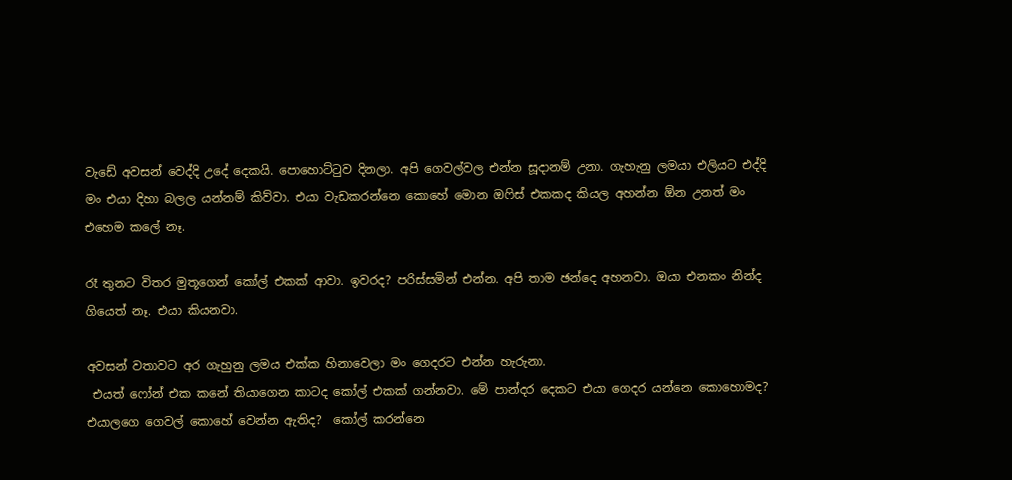වැඩේ අවසන් වෙද්දි උදේ දෙකයි. පොහොට්ටුව දිනලා. අපි ගෙවල්වල එන්න සූදානම් උනා. ගැහැනු ලමයා එලියට එද්දි මං එයා දිහා බලල යන්නම් කිව්වා. එයා වැඩකරන්නෙ කොහේ මොන ඔෆිස් එකකද කියල අහන්න ඕන උනත් මං එහෙම කලේ නෑ.

රෑ තුනට විතර මුතූගෙන් කෝල් එකක් ආවා. ඉවරද? පරිස්සමින් එන්න. අපි තාම ඡන්දෙ අහනවා. ඔයා එනකං නින්ද ගියෙත් නෑ. එයා කියනවා.

අවසන් වතාවට අර ගැහුනු ලමය එක්ක හිනාවෙලා මං ගෙදරට එන්න හැරුනා.
 එයත් ෆෝන් එක කනේ තියාගෙන කාටද කෝල් එකක් ගන්නවා. මේ පාන්දර දෙකට එයා ගෙදර යන්නෙ කොහොමද? එයාලගෙ ගෙවල් කොහේ වෙන්න ඇතිද?  කෝල් කරන්නෙ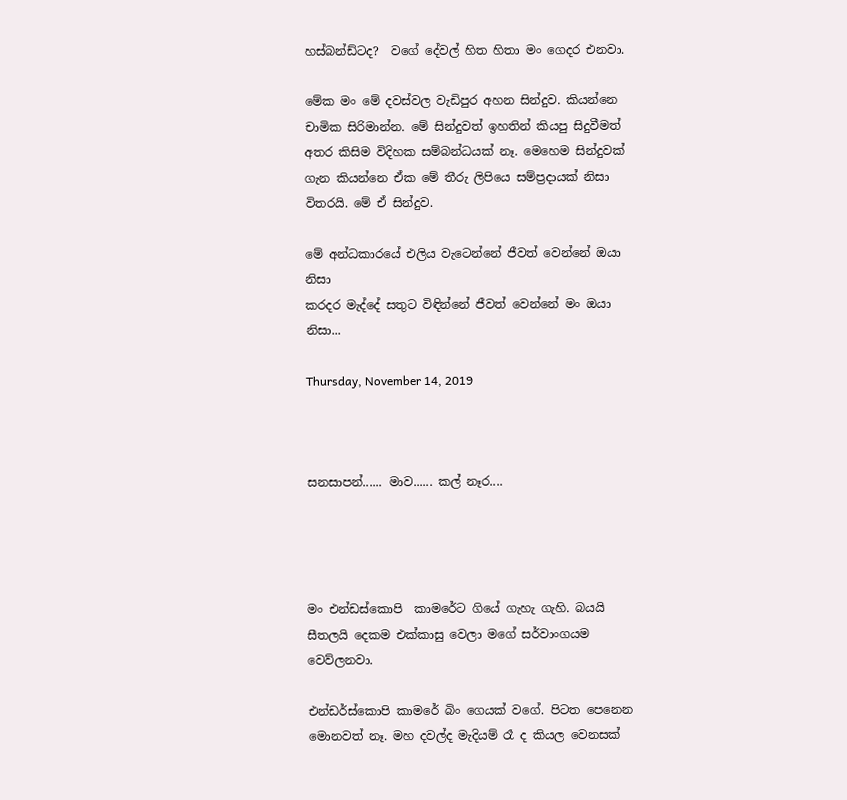හස්බන්ඩ්ටද?  වගේ දේවල් හිත හිතා මං ගෙදර එනවා.

මේක මං මේ දවස්වල වැඩිපුර අහන සින්දුව. කියන්නෙ චාමික සිරිමාන්න. මේ සින්දුවත් ඉහතින් කියපු සිදුවීමත් අතර කිසිම විදිහක සම්බන්ධයක් නෑ. මෙහෙම සින්දුවක් ගැන කියන්නෙ ඒක මේ තීරු ලිපියෙ සම්ප්‍රදායක් නිසා විතරයි. මේ ඒ සින්දුව.

මේ අන්ධකාරයේ එලිය වැටෙන්නේ ජීවත් වෙන්නේ ඔයා නිසා
කරදර මැද්දේ සතුට විඳින්නේ ජීවත් වෙන්නේ මං ඔයා නිසා...

Thursday, November 14, 2019



සනසාපන්...... මාව...... කල් නෑර....




මං එන්ඩස්කොපි  කාමරේට ගියේ ගැහැ ගැහි. බයයි සීතලයි දෙකම එක්කාසු වෙලා මගේ සර්වාංගයම වෙව්ලනවා.

එන්ඩර්ස්කොපි කාමරේ බිං ගෙයක් වගේ. පිටත පෙනෙන මොනවත් නෑ. මහ දවල්ද මැදියම් රෑ ද කියල වෙනසක්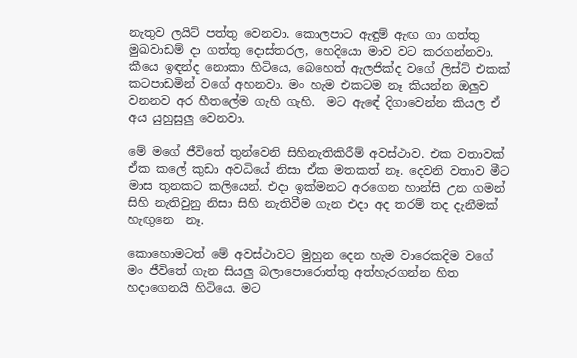නැතුව ලයිට් පත්තු වෙනවා. කොලපාට ඇඳුම් ඇඟ ගා ගත්තු මුඛවාඩම් දා ගත්තු දොස්තරල, හෙදියො මාව වට කරගන්නවා. කීයෙ ඉඳන්ද නොකා හිටියෙ, බෙහෙත් ඇලජික්ද වගේ ලිස්ට් එකක් කටපාඩමින් වගේ අහනවා. මං හැම එකටම නෑ කියන්න ඔලුව වනනව අර හීතලේම ගැහි ගැහි.  මට ඇඳේ දිගාවෙන්න කියල ඒ අය යුහුසුලු වෙනවා.

මේ මගේ ජීවිතේ තුන්වෙනි සිහිනැතිකිරීම් අවස්ථාව. එක වතාවක් ඒක කලේ කුඩා අවධියේ නිසා ඒක මතකත් නෑ. දෙවනි වතාව මීට මාස තුනකට කලියෙන්. එදා ඉක්මනට අරගෙන හාන්සි උන ගමන් සිහි නැතිවුනු නිසා සිහි නැතිවීම ගැන එදා අද තරම් තද දැනීමක් හැඟුනෙ  නෑ.

කොහොමටත් මේ අවස්ථාවට මුහුන දෙන හැම වාරෙකදිම වගේ මං ජීවිතේ ගැන සියලු බලාපොරොත්තු අත්හැරගන්න හිත හදාගෙනයි හිටියෙ. මට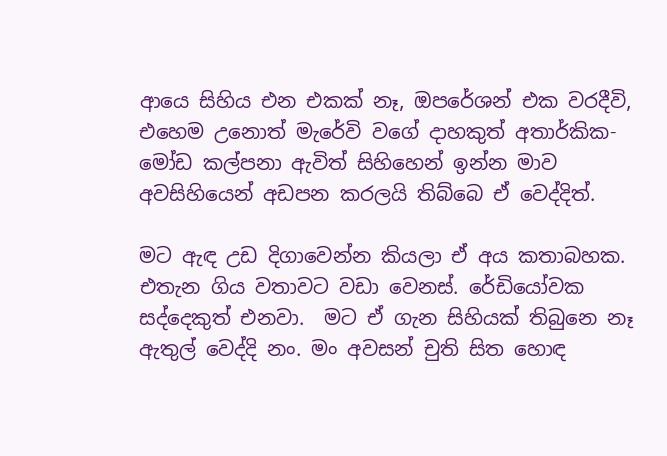ආයෙ සිහිය එන එකක් නෑ, ඔපරේශන් එක වරදීවි, එහෙම උනොත් මැරේවි වගේ දාහකුත් අතාර්කික- මෝඩ කල්පනා ඇවිත් සිහිහෙන් ඉන්න මාව අවසිහියෙන් අඩපන කරලයි තිබ්බෙ ඒ වෙද්දිත්.

මට ඇඳ උඩ දිගාවෙන්න කියලා ඒ අය කතාබහක. එතැන ගිය වතාවට වඩා වෙනස්. රේඩියෝවක සද්දෙකුත් එනවා.  මට ඒ ගැන සිහියක් තිබුනෙ නෑ ඇතුල් වෙද්දි නං. මං අවසන් චුති සිත හොඳ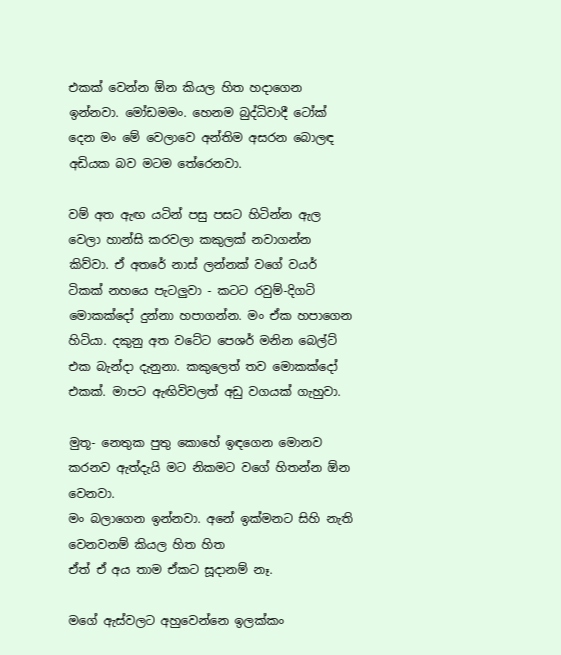එකක් වෙන්න ඕන කියල හිත හදාගෙන ඉන්නවා. මෝඩමමං. හෙනම බුද්ධිවාදී ටෝක් දෙන මං මේ වෙලාවෙ අන්තිම අසරන බොලඳ අඩියක බව මටම තේරෙනවා.

වම් අත ඇඟ යටින් පසු පසට හිටින්න ඇල වෙලා හාන්සි කරවලා කකුලක් නවාගන්න කිව්වා. ඒ අතරේ නාස් ලන්නක් වගේ වයර් ටිකක් නහයෙ පැටලුවා - කටට රවුම්-දිගටි මොකක්දෝ දුන්නා හපාගන්න. මං ඒක හපාගෙන හිටියා. දකුනු අත වටේට පෙශර් මනින බෙල්ට් එක බැන්දා දැනුනා. කකුලෙත් තව මොකක්දෝ එකක්. මාපට ඇඟිවිවලත් අඩු වගයක් ගැහුවා.

මුතූ- නෙතුක පුතු කොහේ ඉඳගෙන මොනව කරනව ඇත්දැයි මට නිකමට වගේ හිතන්න ඕන වෙනවා.
මං බලාගෙන ඉන්නවා. අනේ ඉක්මනට සිහි නැති වෙනවනම් කියල හිත හිත
ඒත් ඒ අය තාම ඒකට සූදානම් නෑ.

මගේ ඇස්වලට අහුවෙන්නෙ ඉලක්කං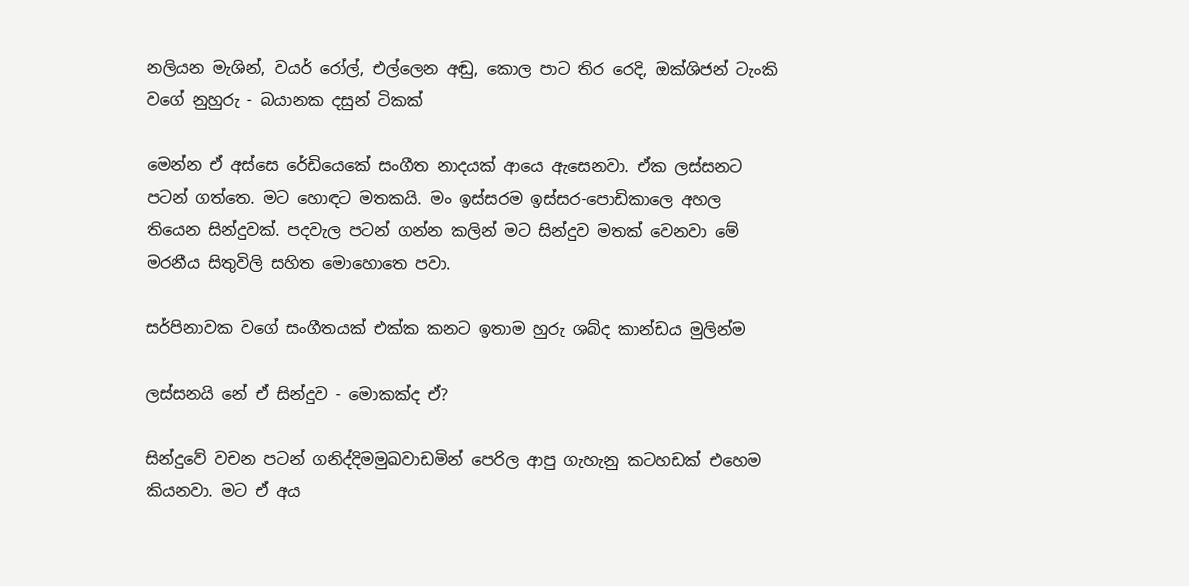නලියන මැශින්, වයර් රෝල්, එල්ලෙන අඬු, කොල පාට තිර රෙදි, ඔක්ශිජන් ටැංකි වගේ නුහුරු - බයානක දසුන් ටිකක්

මෙන්න ඒ අස්සෙ රේඩියෙකේ සංගීත නාදයක් ආයෙ ඇසෙනවා. ඒක ලස්සනට පටන් ගත්තෙ. මට හොඳට මතකයි. මං ඉස්සරම ඉස්සර-පොඩිකාලෙ අහල තියෙන සින්දුවක්. පදවැල පටන් ගන්න කලින් මට සින්දුව මතක් වෙනවා මේ මරනීය සිතුවිලි සහිත මොහොතෙ පවා.

සර්පිනාවක වගේ සංගීතයක් එක්ක කනට ඉතාම හුරු ශබ්ද කාන්ඩය මුලින්ම

ලස්සනයි නේ ඒ සින්දුව - මොකක්ද ඒ?

සින්දුවේ වචන පටන් ගනිද්දිමමුඛවාඩමින් පෙරිල ආපු ගැහැනු කටහඩක් එහෙම කියනවා. මට ඒ අය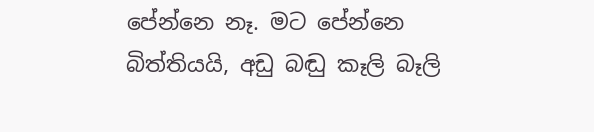පේන්නෙ නෑ. මට පේන්නෙ බිත්තියයි, අඩු බඬු කෑලි බෑලි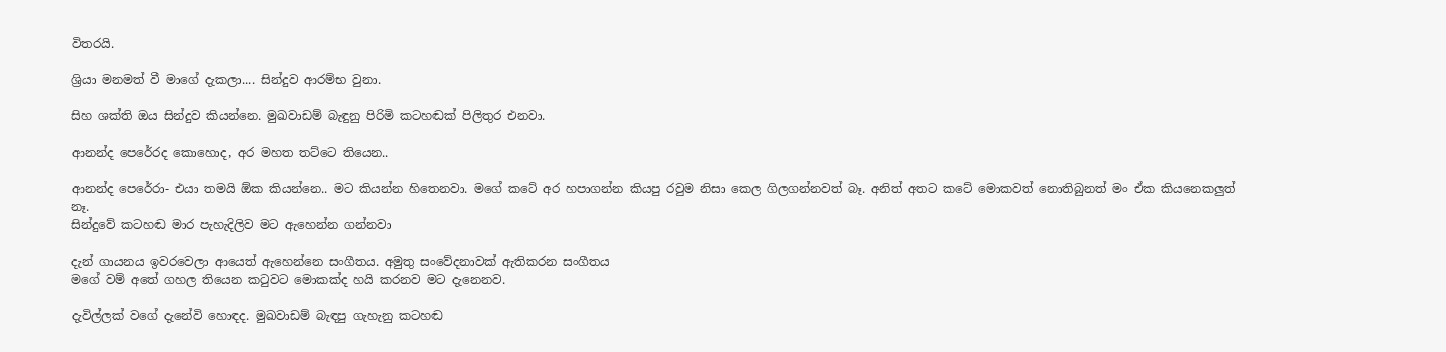විතරයි.

ශ්‍රියා මනමත් වී මාගේ දැකලා.... සින්දුව ආරම්භ වුනා.

සිහ ශක්ති ඔය සින්දුව කියන්නෙ. මුඛවාඩම් බැඳුනු පිරිමි කටහඬක් පිලිතුර එනවා.

ආනන්ද පෙරේරද කොහොද, අර මහත‍ තට්ටෙ තියෙන..

ආනන්ද පෙරේරා- එයා තමයි ඕක කියන්නෙ.. මට කියන්න හිතෙනවා. මගේ කටේ අර හපාගන්න කියපු රවුම නිසා කෙල ගිලගන්නවත් බෑ. අනිත් අතට කටේ මොකවත් නොතිබුනත් මං ඒක කියනෙකලුත් නෑ.
සින්දුවේ කටහඬ මාර පැහැදිලිව මට ඇහෙන්න ගන්නවා

දැන් ගායනය ඉවරවෙලා ආයෙත් ඇහෙන්නෙ සංගීතය. අමුතු සංවේදනාවක් ඇතිකරන සංගීතය
මගේ වම් අතේ ගහල තියෙන කටුවට මොකක්ද හයි කරනව මට දැනෙනව.

දැවිල්ලක් වගේ දැනේවි හොඳද. මුඛවාඩම් බැඳපු ගැහැනු කටහඬ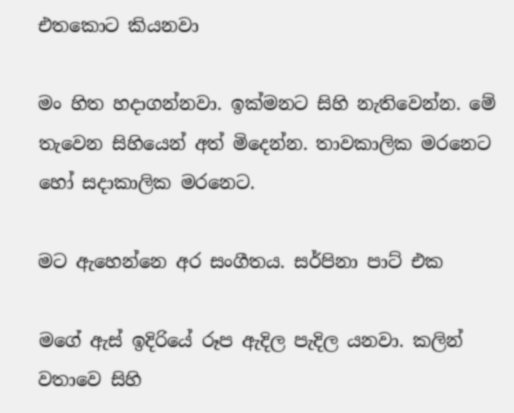එතකොට කියනවා

මං හිත හදාගන්නවා. ඉක්මනට සිහි නැතිවෙන්න. මේ තැවෙන සිහියෙන් අත් මිදෙන්න. තාවකාලික මරනෙට හෝ සදාකාලික මරනෙට.

මට ඇහෙන්නෙ අර සංගීතය. සර්පිනා පාට් එක

මගේ ඇස් ඉදිරියේ රූප ඇදිල පැදිල යනවා. කලින් වතාවෙ සිහි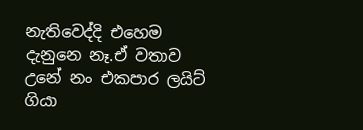නැතිවෙද්දි එහෙම දැනුනෙ නෑ.ඒ වතාව උනේ නං එකපාර ලයිට් ගියා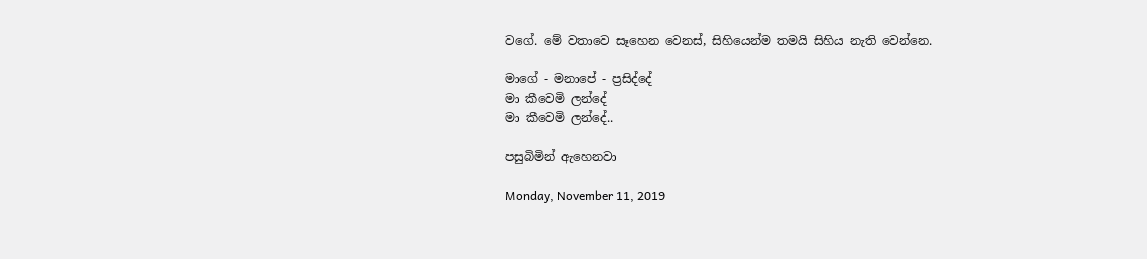වගේ. මේ වතාවෙ සෑහෙන වෙනස්, සිහියෙන්ම තමයි සිහිය නැති වෙන්නෙ.

මාගේ - මනාපේ - ප්‍රසිද්දේ
මා කීවෙමි ලන්දේ
මා කීවෙමි ලන්දේ..

පසුබිමින් ඇහෙනවා

Monday, November 11, 2019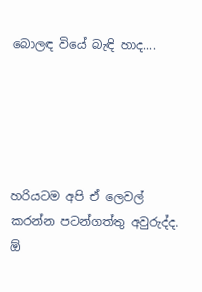බොලඳ වියේ බැඳි හාද....





හරියටම අපි ඒ ලෙවල් කරන්න පටන්ගත්තු අවුරුද්ද. ඕ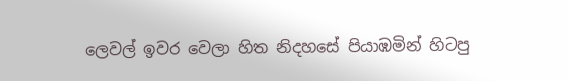ලෙවල් ඉවර වෙලා හිත නිදහසේ පියාඹමින් හිටපු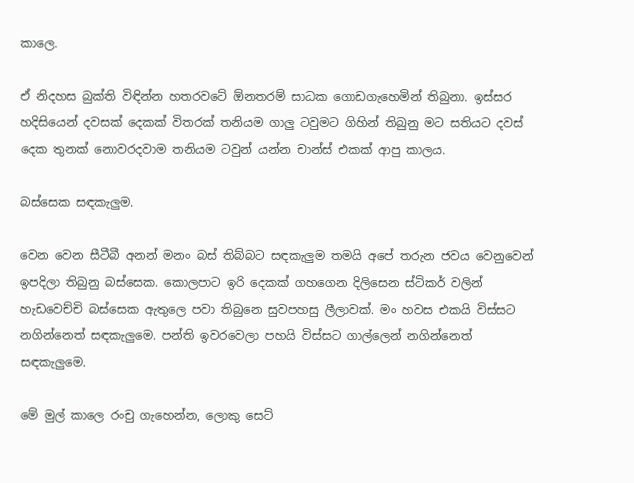කාලෙ.

ඒ නිදහස බුක්ති විඳින්න හතරවටේ ඕනතරම් සාධක ගොඩගැහෙමින් තිබුනා. ඉස්සර හදිසියෙන් දවසක් දෙකක් විතරක් තනියම ගාලු ටවුමට ගිහින් තිබුනු මට සතියට දවස් දෙක තුනක් නොවරදවාම තනියම ටවුන් යන්න චාන්ස් එකක් ආපු කාලය.

බස්සෙක සඳකැලුම.

වෙන වෙන සීටීබී අනන් මනං බස් තිබ්බට සඳකැලුම තමයි අපේ තරුන ජවය වෙනුවෙන් ඉපදිලා තිබුනු බස්සෙක. කොලපාට ඉරි දෙකක් ගහගෙන දිලිසෙන ස්ටිකර් වලින් හැඩවෙච්චි බස්සෙක ඇතුලෙ පවා තිබුනෙ සුවපහසු ලීලාවක්. මං හවස එකයි විස්සට නගින්නෙත් සඳකැලුමෙ. පන්ති ඉවරවෙලා පහයි විස්සට ගාල්ලෙන් නගින්නෙත් සඳකැලුමෙ.

මේ මුල් කාලෙ රංචු ගැහෙන්න, ලොකු සෙට්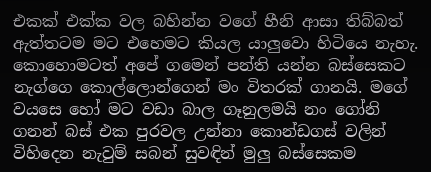එකක් එක්ක වල බහින්න වගේ හීනි ආසා තිබ්බත් ඇත්තටම මට එහෙමට කියල යාලුවො හිටියෙ නැහැ. කොහොමටත් අපේ ගමෙන් පන්ති යන්න බස්සෙකට නැග්ගෙ කොල්ලොන්ගෙන් මං විතරක් ගානයි. මගේ වයසෙ හෝ මට වඩා බාල ගෑනුලමයි නං ගෝනි ගනන් බස් එක පුරවල උන්නා කොන්ඩගස් වලින් විහිදෙන නැවුම් සබන් සුවඳින් මුලු බස්සෙකම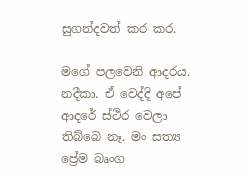සුගන්දවත් කර කර.

මගේ පලවෙනි ආදරය. නදීකා. ඒ වෙද්දි අපේ ආදරේ ස්ථිර වෙලා තිබ්බෙ නෑ. මං සත්‍ය ප්‍රේම බෘංග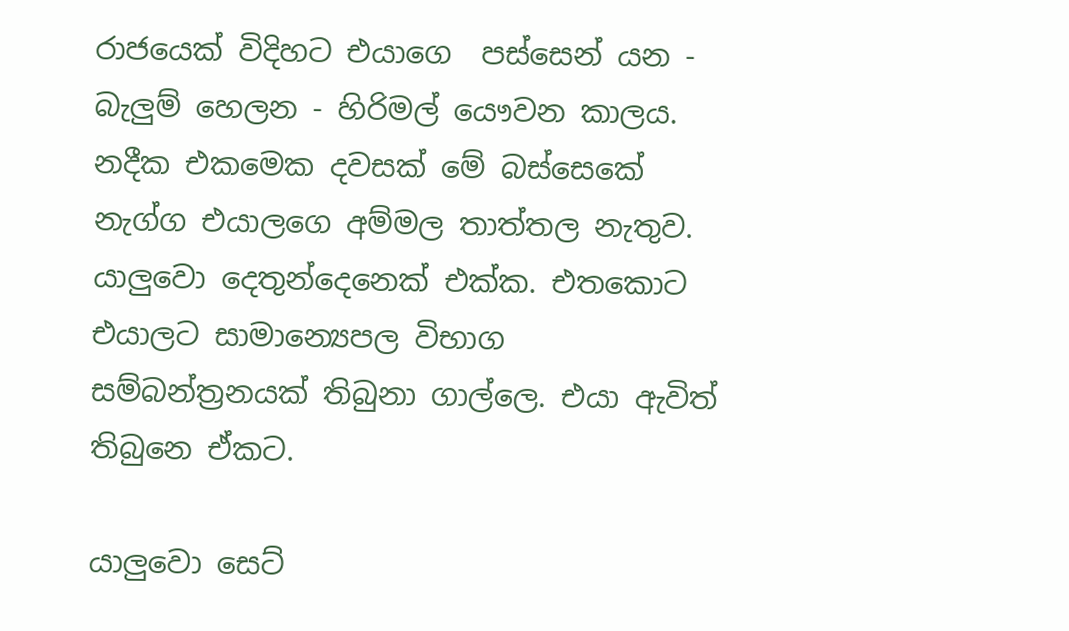රාජයෙක් විදිහට එයාගෙ  පස්සෙන් යන - බැලුම් හෙලන - හිරිමල් යෞවන කාලය. නදීක එකමෙක දවසක් මේ බස්සෙකේ නැග්ග එයාලගෙ අම්මල තාත්තල නැතුව. යාලුවො දෙතුන්දෙනෙක් එක්ක. එතකොට එයාලට සාමාන්‍යෙපල විභාග සම්බන්ත්‍රනයක් තිබුනා ගාල්ලෙ. එයා ඇවිත් තිබුනෙ ඒකට.

යාලුවො සෙට්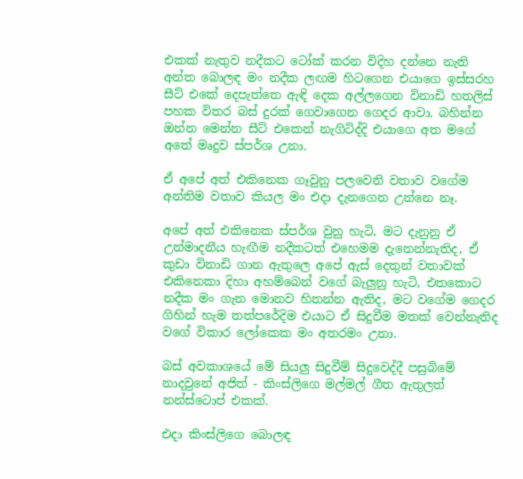එකක් නැතුව නදීකට ටෝක් කරන විදිහ දන්නෙ නැති අන්ත බොලඳ මං නදීක ලඟම හිටගෙන එයාගෙ ඉස්සරහ සීට් එකේ දෙපැත්තෙ ඇඳි දෙක අල්ලගෙන විනාඩි හතලිස් පහක විතර බස් දුරක් ගෙවාගෙන ගෙදර ආවා. බහින්න ඔන්න මෙන්න සීට් එකෙන් නැගිටිද්දි එයාගෙ අත මගේ අතේ මෘදුව ස්පර්ශ උනා.

ඒ අපේ අත් එකිනෙක ගෑවුනු පලවෙනි වතාව වගේම අන්තිම වතාව කියල මං එදා දැනගෙන උන්නෙ නෑ.

අපේ අත් එකිනෙක ස්පර්ශ වුනු හැටි, මට දැනුනු ඒ උන්මාදනීය හැඟීම නදීකටත් එහෙමම දැනෙන්නැතිද, ඒ කුඩා විනාඩි ගාන ඇතුලෙ අපේ ඇස් දෙතුන් වතාවක් එකිනෙකා දිහා අහම්බෙන් වගේ බැලුනු හැටි, එතකොට නදීක මං ගැන මොනව හිතන්න ඇතිද, මට වගේම ගෙදර ගිහින් හැම තත්පරේදිම එයාට ඒ සිදුවීම මතක් වෙන්නැතිද වගේ විකාර ලෝකෙක මං අතරමං උනා.

බස් අවකාශයේ මේ සියලු සිදුවීම් සිදුවෙද්දී පසුබිමේ නාදවුනේ අජිත් - කිංස්ලිගෙ මල්මල් ගීත ඇතුලත් නන්ස්ටොප් එකක්.

එදා කිංස්ලිගෙ බොලඳ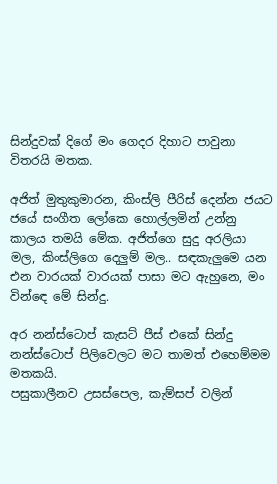සින්දුවක් දිගේ මං ගෙදර දිහාට පාවුනා විතරයි මතක.

අජිත් මුතුකුමාරන, කිංස්ලි පීරිස් දෙන්න ජයට ජයේ සංගීත ලෝකෙ හොල්ලමින් උන්නු කාලය තමයි මේක. අජිත්ගෙ සුදු අරලියා මල, කිංස්ලිගෙ දෙලුම් මල.. සඳකැලුමෙ යන එන වාරයක් වාරයක් පාසා මට ඇහුනෙ, මං වින්ඳෙ මේ සින්දු.

අර නන්ස්ටොප් කැසට් පීස් එකේ සින්දු නන්ස්ටොප් පිලිවෙලට මට තාමත් එහෙම්මම මතකයි.
පසුකාලීනව උසස්පෙල, කැම්සප් වලින්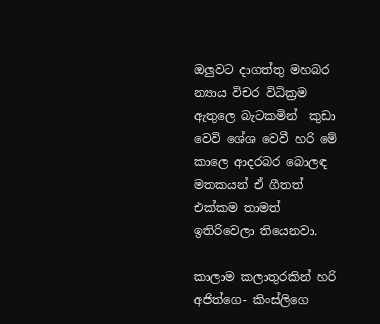ඔලුවට දාගත්තු මහබර න්‍යාය විචර විධික්‍රම ඇතුලෙ බැටකමින්  කුඩා වෙවි ශේශ වෙවී හරි මේ කාලෙ ආදරබර බොලඳ මතකයන් ඒ ගීතත් එක්කම තාමත් ඉතිරිවෙලා තියෙනවා.

කාලාම කලාතුරකින් හරි අජිත්ගෙ- කිංස්ලිගෙ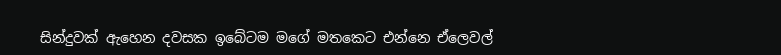සින්දුවක් ඇහෙන දවසක ඉබේටම මගේ මතකෙට එන්නෙ ඒලෙවල්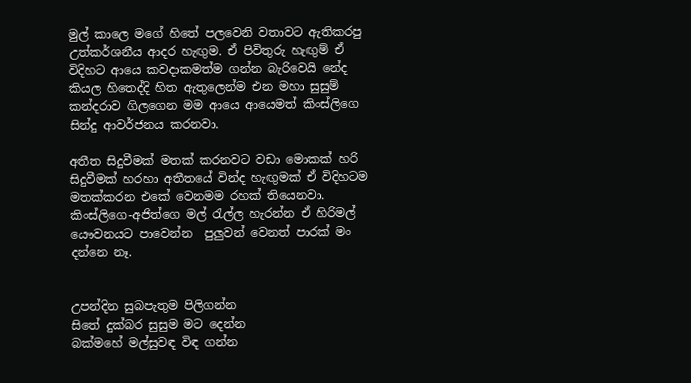මුල් කාලෙ මගේ හිතේ පලවෙනි වතාවට ඇතිකරපු උත්කර්ශනීය ආදර හැඟුම. ඒ පිවිතුරු හැඟුම් ඒ විදිහට ආයෙ කවදාකමත්ම ගන්න බැරිවෙයි නේද කියල හිතෙද්දි හිත ඇතුලෙන්ම එන මහා සුසුම් කන්දරාව ගිලගෙන මම ආයෙ ආයෙමත් කිංස්ලිගෙ සින්දු ආවර්ජනය කරනවා.

අතීත සිදුවීමක් මතක් කරනවට වඩා මොකක් හරි සිදුවීමක් හරහා අතීතයේ වින්ද හැඟුමක් ඒ විදිහටම මතක්කරන එකේ වෙනමම රහක් තියෙනවා. කිංස්ලිගෙ-අජිත්ගෙ මල් රැල්ල හැරන්න ඒ හිරිමල් යෞවනයට පාවෙන්න  පුලුවන් වෙනත් පාරක් මං දන්නෙ නෑ.


උපන්දින සුබපැතුම පිලිගන්න
සිතේ දුක්බර සුසුම මට දෙන්න
බක්මහේ මල්සුවඳ විඳ ගන්න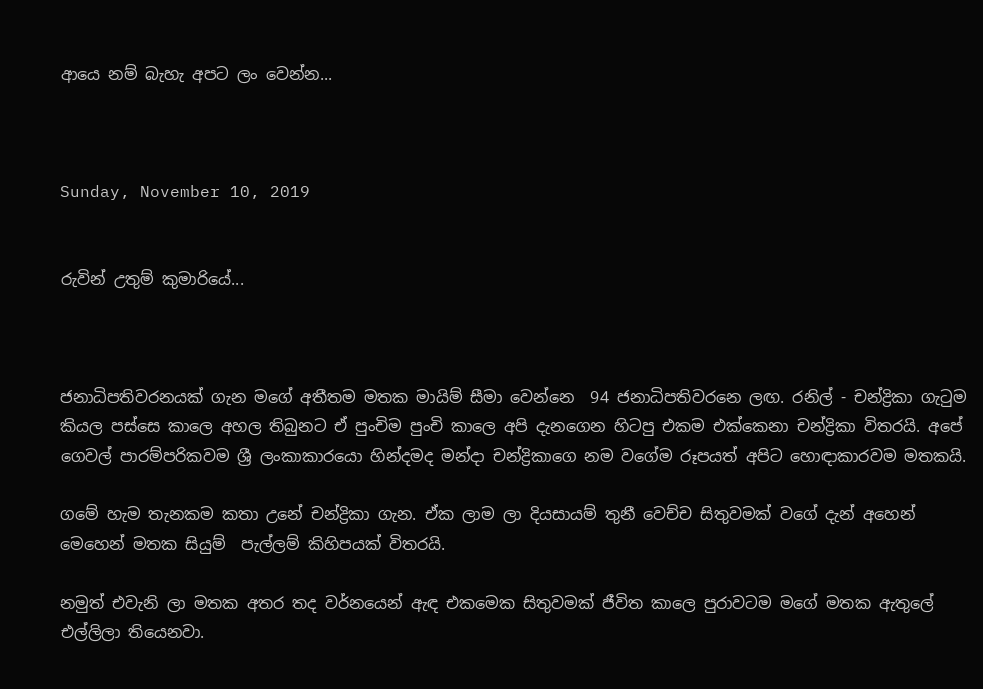ආයෙ නම් බැහැ අපට ලං වෙන්න...



Sunday, November 10, 2019


රුවින් උතුම් කුමාරියේ...



ජනාධිපතිවරනයක් ගැන මගේ අතීතම මතක මායිම් සීමා වෙන්නෙ  94 ජනාධිපතිවරනෙ ලඟ. රනිල් - චන්ද්‍රිකා ගැටුම  කියල පස්සෙ කාලෙ අහල තිබුනට ඒ පුංචිම පුංචි කාලෙ අපි දැනගෙන හිටපු එකම එක්කෙනා චන්ද්‍රිකා විතරයි. අපේ ගෙවල් පාරම්පරිකවම ශ්‍රී ලංකාකාරයො හින්දමද මන්දා චන්ද්‍රිකාගෙ නම වගේම රූපයත් අපිට හොඳාකාරවම මතකයි.

ගමේ හැම තැනකම කතා උනේ චන්ද්‍රිකා ගැන. ඒක ලාම ලා දියසායම් තුනී වෙච්ච සිතුවමක් වගේ දැන් අහෙන් මෙහෙන් මතක සියුම්  පැල්ලම් කිහිපයක් විතරයි.

නමුත් එවැනි ලා මතක අතර තද වර්නයෙන් ඇඳ එකමෙක සිතුවමක් ජීවිත කාලෙ පුරාවටම මගේ මතක ඇතුලේ එල්ලිලා තියෙනවා.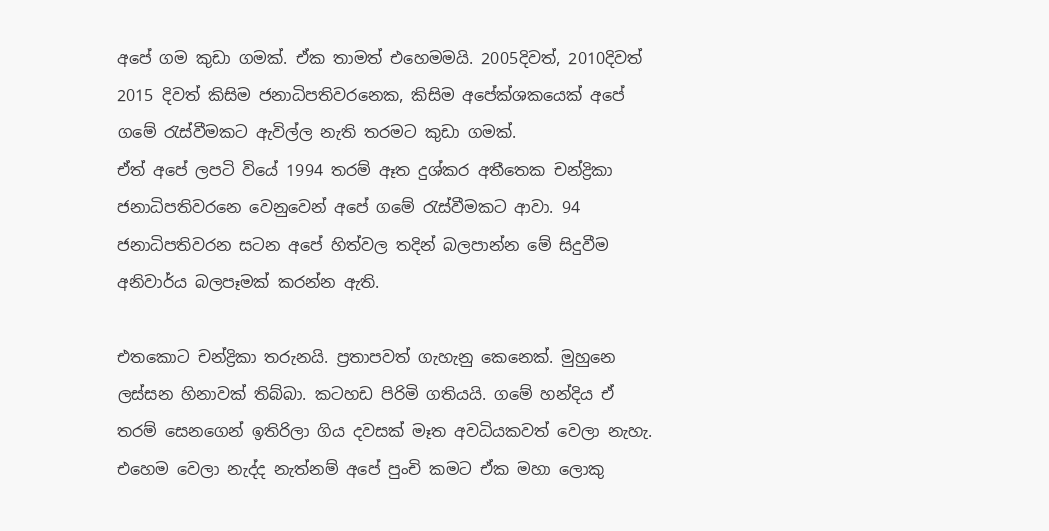අපේ ගම කුඩා ගමක්. ඒක තාමත් එහෙමමයි. 2005දිවත්, 2010දිවත් 2015 දිවත් කිසිම ජනාධිපතිවරනෙක, කිසිම අපේක්ශකයෙක් අපේ ගමේ රැස්වීමකට ඇවිල්ල නැති තරමට කුඩා ගමක්.
ඒත් අපේ ලපටි වියේ 1994 තරම් ඈත දුශ්කර අතීතෙක චන්ද්‍රිකා ජනාධිපතිවරනෙ වෙනුවෙන් අපේ ගමේ රැස්වීමකට ආවා. 94 ජනාධිපතිවරන සටන අපේ හිත්වල තදින් බලපාන්න මේ සිදුවීම අනිවාර්ය බලපෑමක් කරන්න ඇති.

එතකොට චන්ද්‍රිකා තරුනයි. ප්‍රතාපවත් ගැහැනු කෙනෙක්. මුහුනෙ ලස්සන හිනාවක් තිබ්බා. කටහඩ පිරිමි ගතියයි. ගමේ හන්දිය ඒ තරම් සෙනගෙන් ඉතිරිලා ගිය දවසක් මෑත අවධියකවත් වෙලා නැහැ. එහෙම වෙලා නැද්ද නැත්නම් අපේ පුංචි කමට ඒක මහා ලොකු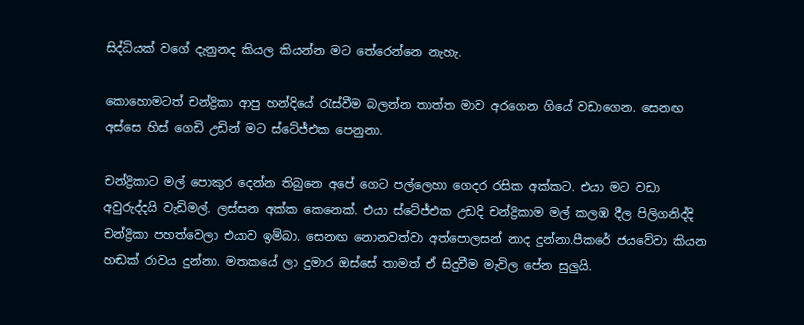සිද්ධියක් වගේ දැනුනද කියල කියන්න මට තේරෙන්නෙ නැහැ.

කොහොමටත් චන්ද්‍රිකා ආපු හන්දියේ රැස්වීම බලන්න තාත්ත මාව අරගෙන ගියේ වඩාගෙන. සෙනඟ අස්සෙ හිස් ගෙඩි උඩින් මට ස්ටේජ්එක පෙනුනා.

චන්ද්‍රිකාට මල් පොකුර දෙන්න තිබුනෙ අපේ ගෙට පල්ලෙහා ගෙදර රසික අක්කට. එයා මට වඩා අවුරුද්දයි වැඩිමල්. ලස්සන අක්ක කෙනෙක්. එයා ස්ටේජ්එක උඩදි චන්ද්‍රිකාම මල් කලඹ දීල පිලිගනිද්දි චන්ද්‍රිකා පහත්වෙලා එයාව ඉම්බා. සෙනඟ නොනවත්වා අත්පොලසන් නාද දුන්නා.පීකරේ ජයවේවා කියන හඬක් රාවය දුන්නා. මතකයේ ලා දුමාර ඔස්සේ තාමත් ඒ සිදුවීම මැවිල පේන සුලුයි.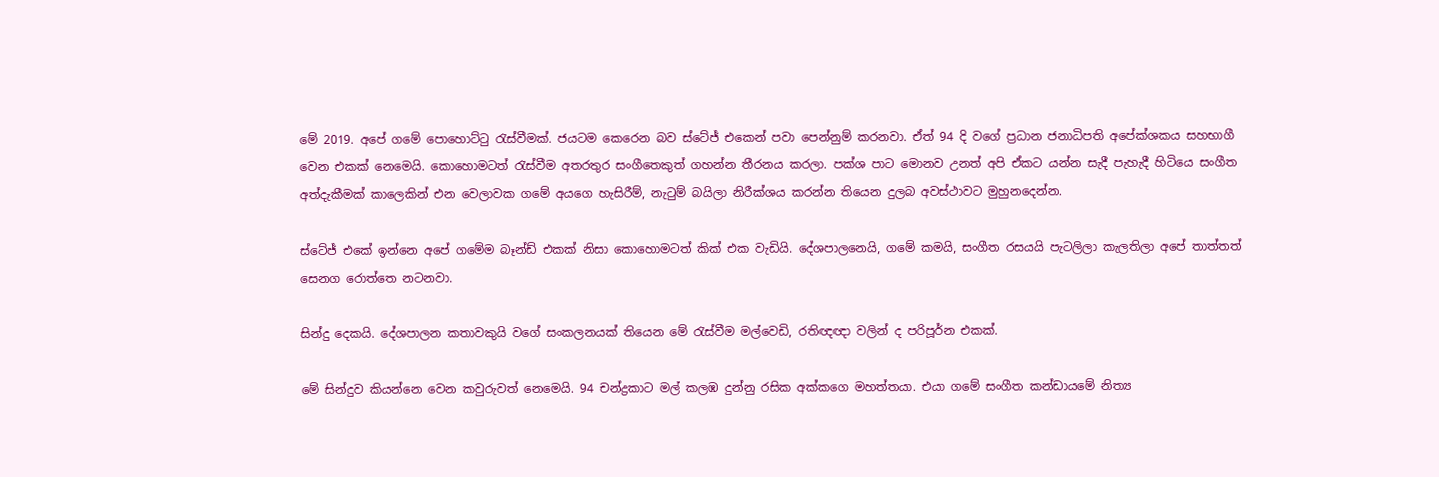මේ 2019. අපේ ගමේ පොහොට්ටු රැස්වීමක්. ජයටම කෙරෙන බව ස්ටේජ් එකෙන් පවා පෙන්නුම් කරනවා. ඒත් 94 දි වගේ ප්‍රධාන ජනාධිපති අපේක්ශකය සහභාගී වෙන එකක් නෙමෙයි. කොහොමටත් රැස්වීම අතරතුර සංගීතෙකුත් ගහන්න තීරනය කරලා. පක්ශ පාට මොනව උනත් අපි ඒකට යන්න සැදී පැහැදී හිටියෙ සංගීත අත්දැකීමක් කාලෙකින් එන වෙලාවක ගමේ අයගෙ හැසිරීම්, නැටුම් බයිලා නිරීක්ශය කරන්න තියෙන දුලබ අවස්ථාවට මුහුනදෙන්න.

ස්ටේජ් එකේ ඉන්නෙ අපේ ගමේම බෑන්ඩ් එකක් නිසා කොහොමටත් කික් එක වැඩියි. දේශපාලනෙයි, ගමේ කමයි, සංගීත රසයයි පැටලිලා කැලතිලා අපේ තාත්තත් සෙනග රොත්තෙ නටනවා.

සින්දු දෙකයි. දේශපාලන කතාවකුයි වගේ සංකලනයක් තියෙන මේ රැස්වීම මල්වෙඩි, රතිඥඥා වලින් ද පරිපූර්න එකක්.

මේ සින්දුව කියන්නෙ වෙන කවුරුවත් නෙමෙයි. 94 චන්ද්‍රකාට මල් කලඹ දුන්නු රසික අක්කගෙ මහත්තයා. එයා ගමේ සංගීත කන්ඩායමේ නිත්‍ය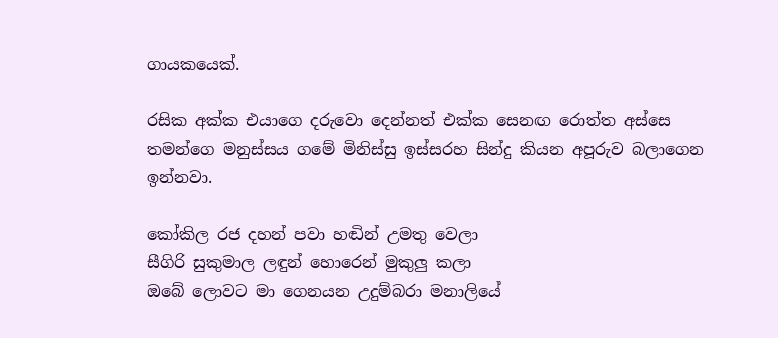ගායකයෙක්.

රසික අක්ක එයාගෙ දරුවො දෙන්නත් එක්ක සෙනඟ රොත්ත අස්සෙ තමන්ගෙ මනුස්සය ගමේ මිනිස්සු ඉස්සරහ සින්දු කියන අපූරුව බලාගෙන ඉන්නවා.

කෝකිල රජ දහන් පවා හඬින් උමතු වෙලා
සීගිරි සුකුමාල ලඳුන් හොරෙන් මුකුලු කලා
ඔබේ ලොවට මා ගෙනයන උදුම්බරා මනාලියේ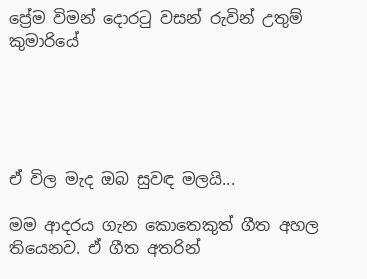ප්‍රේම විමන් දොරටු වසන් රුවින් උතුම් කුමාරියේ





ඒ විල මැද ඔබ සුවඳ මලයි...

මම ආදරය ගැන කොතෙකුත් ගීත අහල තියෙනව. ඒ ගීත අතරින්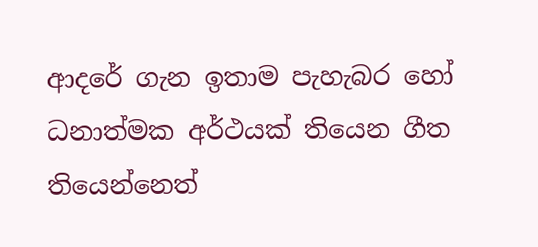ආදරේ ගැන ඉතාම පැහැබර හෝ ධනාත්මක අර්ථයක් තියෙන ගීත තියෙන්නෙත්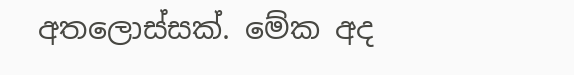අතලොස්සක්. මේක අද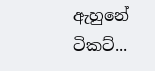ඇහුනේ ටිකට්...